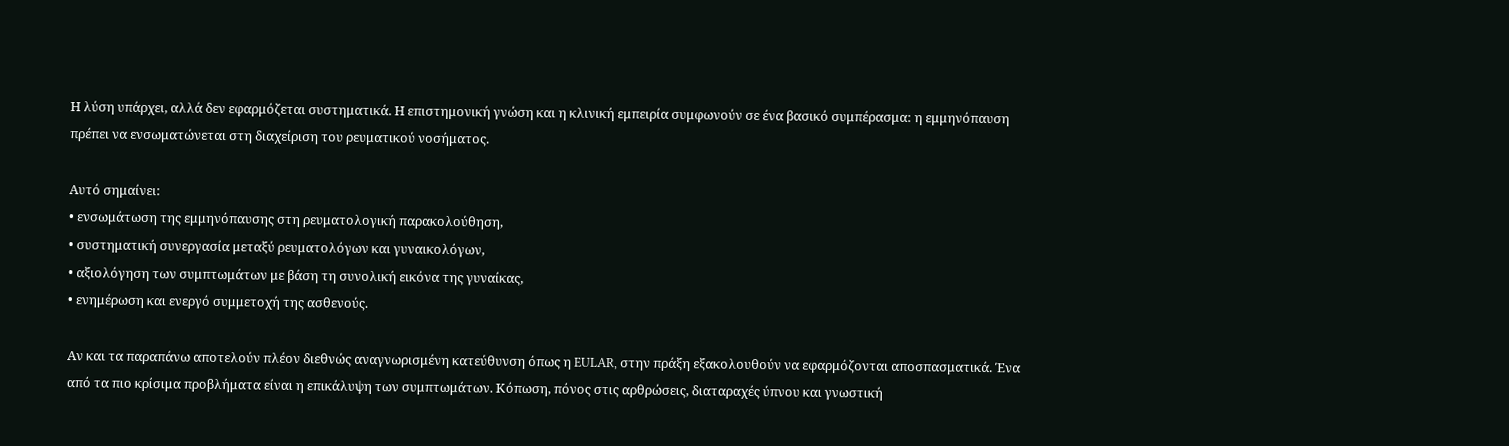Η λύση υπάρχει, αλλά δεν εφαρμόζεται συστηματικά. Η επιστημονική γνώση και η κλινική εμπειρία συμφωνούν σε ένα βασικό συμπέρασμα: η εμμηνόπαυση πρέπει να ενσωματώνεται στη διαχείριση του ρευματικού νοσήματος.

Αυτό σημαίνει:
• ενσωμάτωση της εμμηνόπαυσης στη ρευματολογική παρακολούθηση,
• συστηματική συνεργασία μεταξύ ρευματολόγων και γυναικολόγων,
• αξιολόγηση των συμπτωμάτων με βάση τη συνολική εικόνα της γυναίκας,
• ενημέρωση και ενεργό συμμετοχή της ασθενούς.

Αν και τα παραπάνω αποτελούν πλέον διεθνώς αναγνωρισμένη κατεύθυνση όπως η EULAR, στην πράξη εξακολουθούν να εφαρμόζονται αποσπασματικά. Ένα από τα πιο κρίσιμα προβλήματα είναι η επικάλυψη των συμπτωμάτων. Κόπωση, πόνος στις αρθρώσεις, διαταραχές ύπνου και γνωστική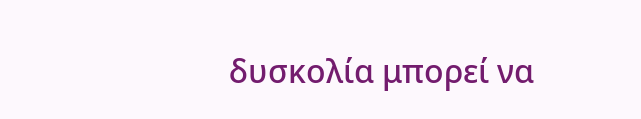δυσκολία μπορεί να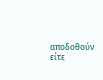αποδοθούν είτε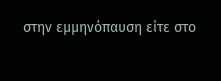στην εμμηνόπαυση είτε στο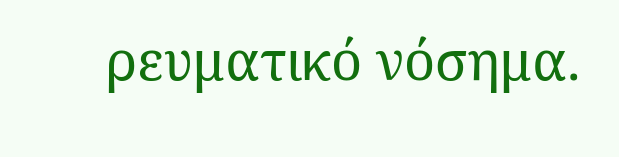ρευματικό νόσημα.